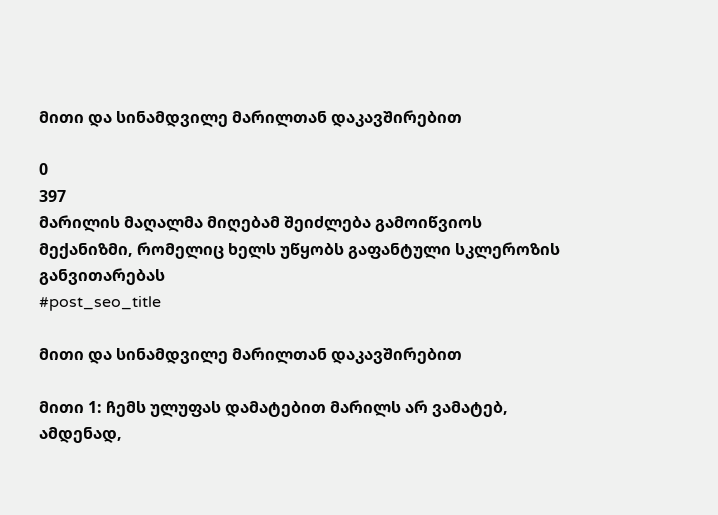მითი და სინამდვილე მარილთან დაკავშირებით

0
397
მარილის მაღალმა მიღებამ შეიძლება გამოიწვიოს მექანიზმი, რომელიც ხელს უწყობს გაფანტული სკლეროზის განვითარებას
#post_seo_title

მითი და სინამდვილე მარილთან დაკავშირებით

მითი 1: ჩემს ულუფას დამატებით მარილს არ ვამატებ, ამდენად,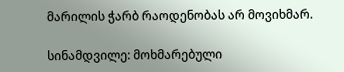მარილის ჭარბ რაოდენობას არ მოვიხმარ.

სინამდვილე: მოხმარებული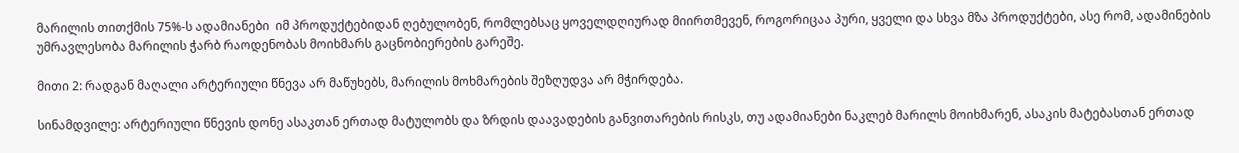მარილის თითქმის 75%-ს ადამიანები  იმ პროდუქტებიდან ღებულობენ, რომლებსაც ყოველდღიურად მიირთმევენ, როგორიცაა პური, ყველი და სხვა მზა პროდუქტები, ასე რომ, ადამინების უმრავლესობა მარილის ჭარბ რაოდენობას მოიხმარს გაცნობიერების გარეშე.

მითი 2: რადგან მაღალი არტერიული წნევა არ მაწუხებს, მარილის მოხმარების შეზღუდვა არ მჭირდება.

სინამდვილე: არტერიული წნევის დონე ასაკთან ერთად მატულობს და ზრდის დაავადების განვითარების რისკს, თუ ადამიანები ნაკლებ მარილს მოიხმარენ, ასაკის მატებასთან ერთად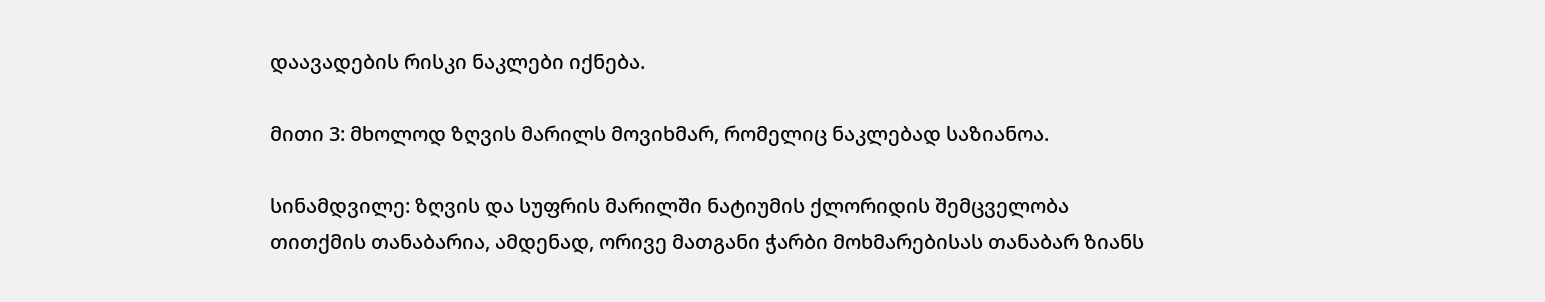დაავადების რისკი ნაკლები იქნება.

მითი 3: მხოლოდ ზღვის მარილს მოვიხმარ, რომელიც ნაკლებად საზიანოა.

სინამდვილე: ზღვის და სუფრის მარილში ნატიუმის ქლორიდის შემცველობა თითქმის თანაბარია, ამდენად, ორივე მათგანი ჭარბი მოხმარებისას თანაბარ ზიანს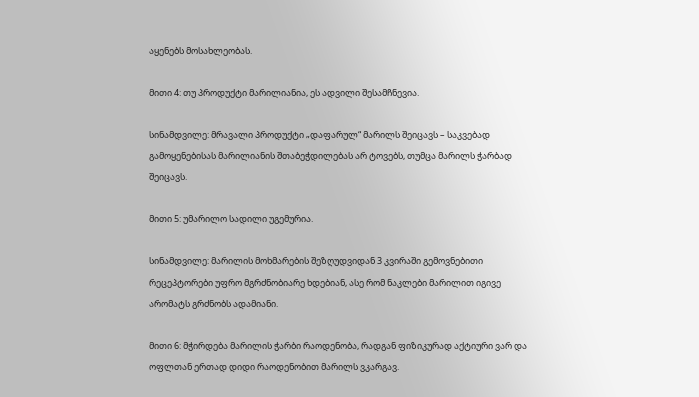აყენებს მოსახლეობას.

მითი 4: თუ პროდუქტი მარილიანია, ეს ადვილი შესამჩნევია.

სინამდვილე: მრავალი პროდუქტი „დაფარულ“ მარილს შეიცავს – საკვებად გამოყენებისას მარილიანის შთაბეჭდილებას არ ტოვებს, თუმცა მარილს ჭარბად შეიცავს.

მითი 5: უმარილო სადილი უგემურია.

სინამდვილე: მარილის მოხმარების შეზღუდვიდან 3 კვირაში გემოვნებითი რეცეპტორები უფრო მგრძნობიარე ხდებიან, ასე რომ ნაკლები მარილით იგივე არომატს გრძნობს ადამიანი.

მითი 6: მჭირდება მარილის ჭარბი რაოდენობა, რადგან ფიზიკურად აქტიური ვარ და ოფლთან ერთად დიდი რაოდენობით მარილს ვკარგავ.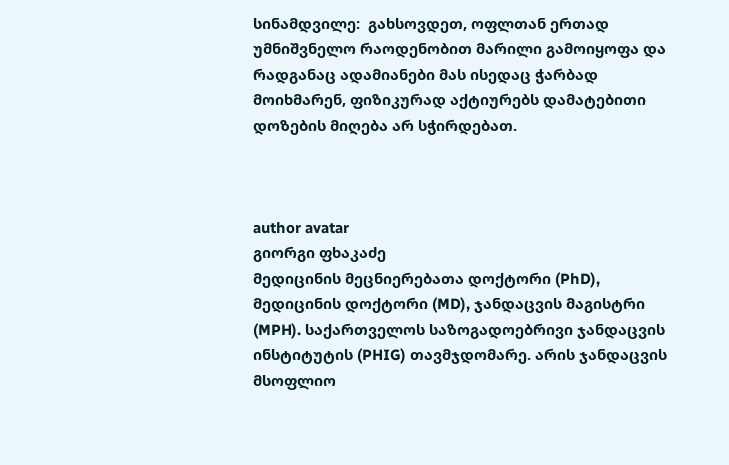სინამდვილე:  გახსოვდეთ, ოფლთან ერთად უმნიშვნელო რაოდენობით მარილი გამოიყოფა და რადგანაც ადამიანები მას ისედაც ჭარბად მოიხმარენ, ფიზიკურად აქტიურებს დამატებითი დოზების მიღება არ სჭირდებათ.



author avatar
გიორგი ფხაკაძე
მედიცინის მეცნიერებათა დოქტორი (PhD), მედიცინის დოქტორი (MD), ჯანდაცვის მაგისტრი (MPH). საქართველოს საზოგადოებრივი ჯანდაცვის ინსტიტუტის (PHIG) თავმჯდომარე. არის ჯანდაცვის მსოფლიო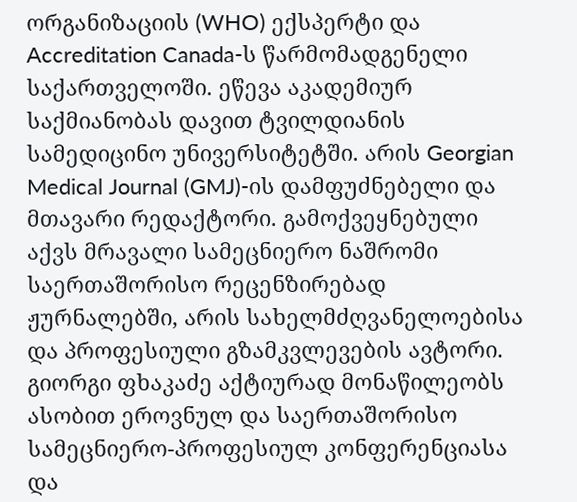ორგანიზაციის (WHO) ექსპერტი და Accreditation Canada-ს წარმომადგენელი საქართველოში. ეწევა აკადემიურ საქმიანობას დავით ტვილდიანის სამედიცინო უნივერსიტეტში. არის Georgian Medical Journal (GMJ)-ის დამფუძნებელი და მთავარი რედაქტორი. გამოქვეყნებული აქვს მრავალი სამეცნიერო ნაშრომი საერთაშორისო რეცენზირებად ჟურნალებში, არის სახელმძღვანელოებისა და პროფესიული გზამკვლევების ავტორი. გიორგი ფხაკაძე აქტიურად მონაწილეობს ასობით ეროვნულ და საერთაშორისო სამეცნიერო-პროფესიულ კონფერენციასა და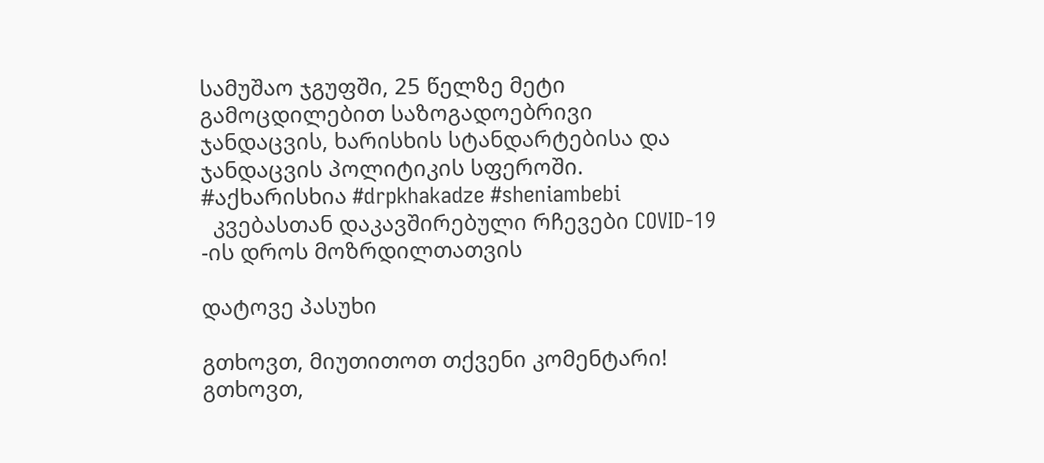სამუშაო ჯგუფში, 25 წელზე მეტი გამოცდილებით საზოგადოებრივი ჯანდაცვის, ხარისხის სტანდარტებისა და ჯანდაცვის პოლიტიკის სფეროში. #აქხარისხია #drpkhakadze #sheniambebi
  კვებასთან დაკავშირებული რჩევები COVID-19 -ის დროს მოზრდილთათვის

დატოვე პასუხი

გთხოვთ, მიუთითოთ თქვენი კომენტარი!
გთხოვთ,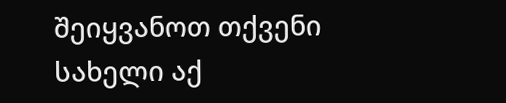შეიყვანოთ თქვენი სახელი აქ